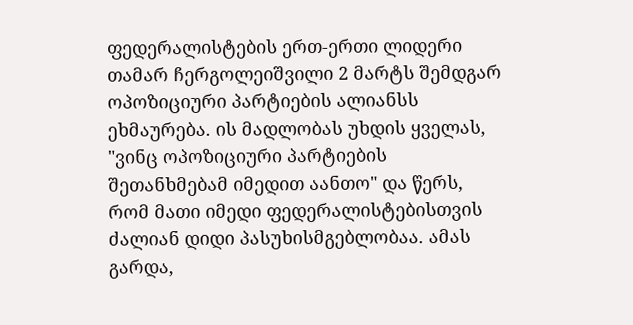ფედერალისტების ერთ-ერთი ლიდერი თამარ ჩერგოლეიშვილი 2 მარტს შემდგარ ოპოზიციური პარტიების ალიანსს ეხმაურება. ის მადლობას უხდის ყველას, "ვინც ოპოზიციური პარტიების შეთანხმებამ იმედით აანთო" და წერს, რომ მათი იმედი ფედერალისტებისთვის ძალიან დიდი პასუხისმგებლობაა. ამას გარდა,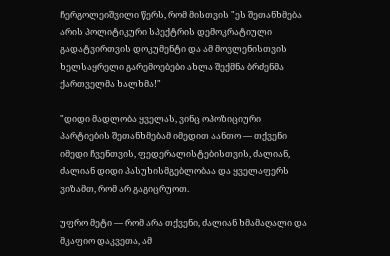ჩერგოლეიშვილი წერს, რომ მისთვის "ეს შეთანხმება არის პოლიტიკური სპექტრის დემოკრატიული გადატვირთვის დოკუმენტი და ამ მოვლენისთვის ხელსაყრელი გარემოებები ახლა შექმნა ბრძენმა ქართველმა ხალხმა!"

"დიდი მადლობა ყველას, ვინც ოპოზიციური პარტიების შეთანხმებამ იმედით აანთო — თქვენი იმედი ჩვენთვის, ფედერალისტებისთვის, ძალიან, ძალიან დიდი პასუხისმგებლობაა და ყველაფერს ვიზამთ, რომ არ გაგიცრუოთ.

უფრო მეტი — რომ არა თქვენი, ძალიან ხმამაღალი და მკაფიო დაკვეთა, ამ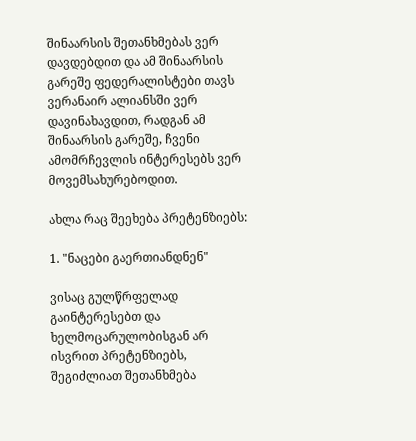შინაარსის შეთანხმებას ვერ დავდებდით და ამ შინაარსის გარეშე ფედერალისტები თავს ვერანაირ ალიანსში ვერ დავინახავდით, რადგან ამ შინაარსის გარეშე, ჩვენი ამომრჩევლის ინტერესებს ვერ მოვემსახურებოდით.

ახლა რაც შეეხება პრეტენზიებს:

1. "ნაცები გაერთიანდნენ"

ვისაც გულწრფელად გაინტერესებთ და ხელმოცარულობისგან არ ისვრით პრეტენზიებს, შეგიძლიათ შეთანხმება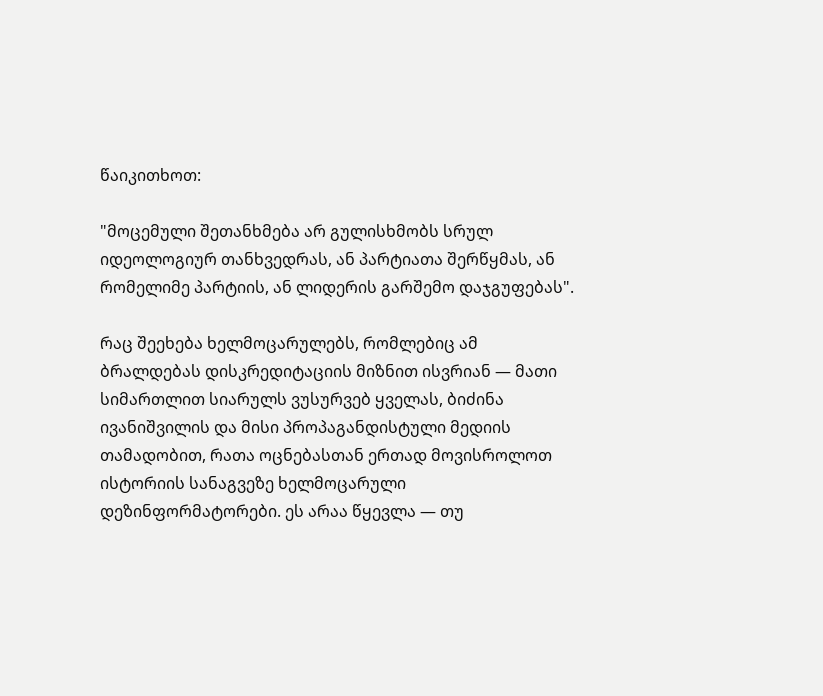წაიკითხოთ:

"მოცემული შეთანხმება არ გულისხმობს სრულ იდეოლოგიურ თანხვედრას, ან პარტიათა შერწყმას, ან რომელიმე პარტიის, ან ლიდერის გარშემო დაჯგუფებას".

რაც შეეხება ხელმოცარულებს, რომლებიც ამ ბრალდებას დისკრედიტაციის მიზნით ისვრიან — მათი სიმართლით სიარულს ვუსურვებ ყველას, ბიძინა ივანიშვილის და მისი პროპაგანდისტული მედიის თამადობით, რათა ოცნებასთან ერთად მოვისროლოთ ისტორიის სანაგვეზე ხელმოცარული დეზინფორმატორები. ეს არაა წყევლა — თუ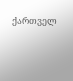ქართველ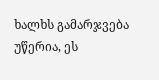ხალხს გამარჯვება უწერია, ეს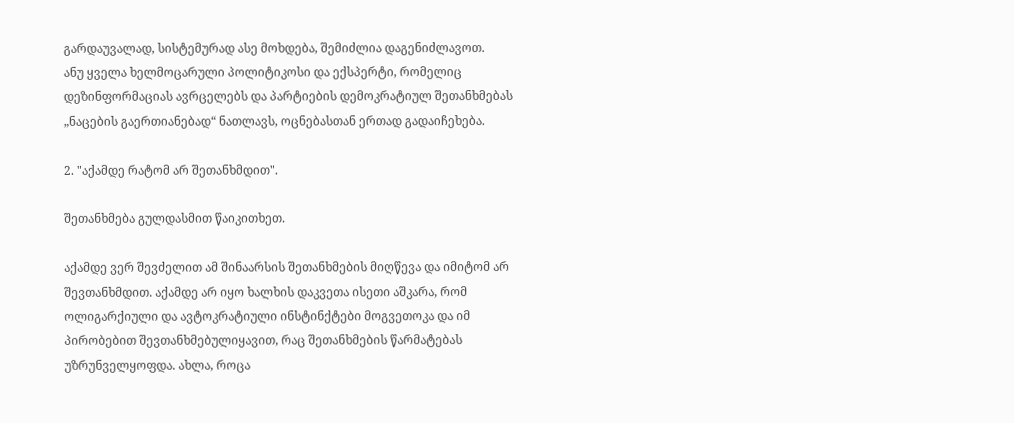გარდაუვალად, სისტემურად ასე მოხდება, შემიძლია დაგენიძლავოთ.
ანუ ყველა ხელმოცარული პოლიტიკოსი და ექსპერტი, რომელიც დეზინფორმაციას ავრცელებს და პარტიების დემოკრატიულ შეთანხმებას „ნაცების გაერთიანებად“ ნათლავს, ოცნებასთან ერთად გადაიჩეხება.

2. "აქამდე რატომ არ შეთანხმდით".

შეთანხმება გულდასმით წაიკითხეთ.

აქამდე ვერ შევძელით ამ შინაარსის შეთანხმების მიღწევა და იმიტომ არ შევთანხმდით. აქამდე არ იყო ხალხის დაკვეთა ისეთი აშკარა, რომ ოლიგარქიული და ავტოკრატიული ინსტინქტები მოგვეთოკა და იმ პირობებით შევთანხმებულიყავით, რაც შეთანხმების წარმატებას უზრუნველყოფდა. ახლა, როცა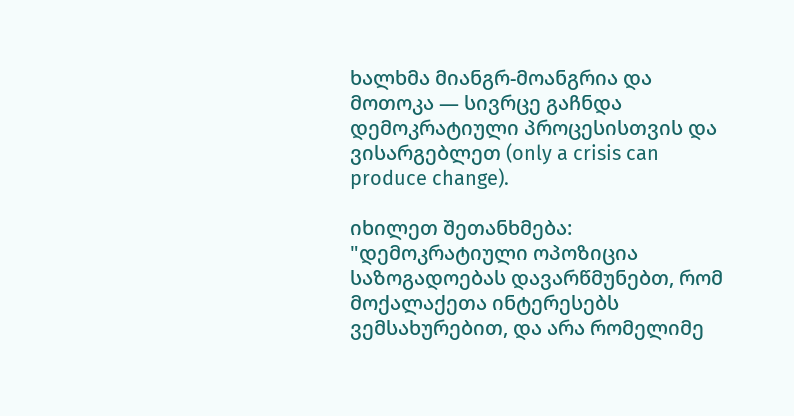ხალხმა მიანგრ-მოანგრია და მოთოკა — სივრცე გაჩნდა დემოკრატიული პროცესისთვის და ვისარგებლეთ (only a crisis can produce change).

იხილეთ შეთანხმება:
"დემოკრატიული ოპოზიცია საზოგადოებას დავარწმუნებთ, რომ მოქალაქეთა ინტერესებს ვემსახურებით, და არა რომელიმე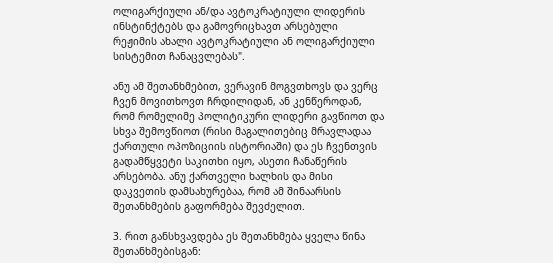ოლიგარქიული ან/და ავტოკრატიული ლიდერის ინსტინქტებს და გამოვრიცხავთ არსებული რეჟიმის ახალი ავტოკრატიული ან ოლიგარქიული სისტემით ჩანაცვლებას".

ანუ ამ შეთანხმებით, ვერავინ მოგვთხოვს და ვერც ჩვენ მოვითხოვთ ჩრდილიდან, ან კენწეროდან, რომ რომელიმე პოლიტიკური ლიდერი გავწიოთ და სხვა შემოვწიოთ (რისი მაგალითებიც მრავლადაა ქართული ოპოზიციის ისტორიაში) და ეს ჩვენთვის გადამწყვეტი საკითხი იყო, ასეთი ჩანაწერის არსებობა. ანუ ქართველი ხალხის და მისი დაკვეთის დამსახურებაა, რომ ამ შინაარსის შეთანხმების გაფორმება შევძელით.

3. რით განსხვავდება ეს შეთანხმება ყველა წინა შეთანხმებისგან: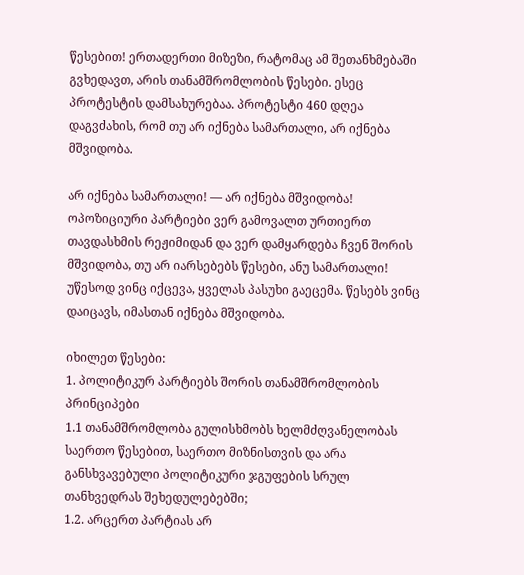წესებით! ერთადერთი მიზეზი, რატომაც ამ შეთანხმებაში გვხედავთ, არის თანამშრომლობის წესები. ესეც პროტესტის დამსახურებაა. პროტესტი 460 დღეა დაგვძახის, რომ თუ არ იქნება სამართალი, არ იქნება მშვიდობა.

არ იქნება სამართალი! — არ იქნება მშვიდობა! ოპოზიციური პარტიები ვერ გამოვალთ ურთიერთ თავდასხმის რეჟიმიდან და ვერ დამყარდება ჩვენ შორის მშვიდობა, თუ არ იარსებებს წესები, ანუ სამართალი! უწესოდ ვინც იქცევა, ყველას პასუხი გაეცემა. წესებს ვინც დაიცავს, იმასთან იქნება მშვიდობა.

იხილეთ წესები:
1. პოლიტიკურ პარტიებს შორის თანამშრომლობის პრინციპები
1.1 თანამშრომლობა გულისხმობს ხელმძღვანელობას საერთო წესებით, საერთო მიზნისთვის და არა განსხვავებული პოლიტიკური ჯგუფების სრულ თანხვედრას შეხედულებებში;
1.2. არცერთ პარტიას არ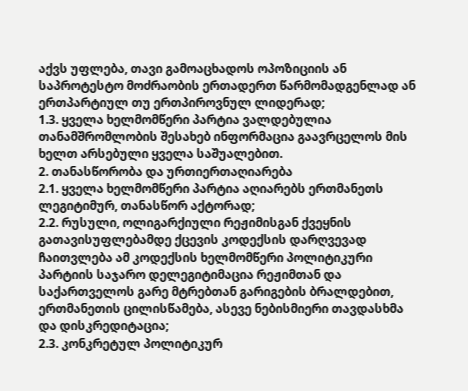აქვს უფლება, თავი გამოაცხადოს ოპოზიციის ან საპროტესტო მოძრაობის ერთადერთ წარმომადგენლად ან ერთპარტიულ თუ ერთპიროვნულ ლიდერად;
1.3. ყველა ხელმომწერი პარტია ვალდებულია თანამშრომლობის შესახებ ინფორმაცია გაავრცელოს მის ხელთ არსებული ყველა საშუალებით.
2. თანასწორობა და ურთიერთაღიარება
2.1. ყველა ხელმომწერი პარტია აღიარებს ერთმანეთს ლეგიტიმურ, თანასწორ აქტორად;
2.2. რუსული, ოლიგარქიული რეჟიმისგან ქვეყნის გათავისუფლებამდე ქცევის კოდექსის დარღვევად ჩაითვლება ამ კოდექსის ხელმომწერი პოლიტიკური პარტიის საჯარო დელეგიტიმაცია რეჟიმთან და საქართველოს გარე მტრებთან გარიგების ბრალდებით, ერთმანეთის ცილისწამება, ასევე ნებისმიერი თავდასხმა და დისკრედიტაცია;
2.3. კონკრეტულ პოლიტიკურ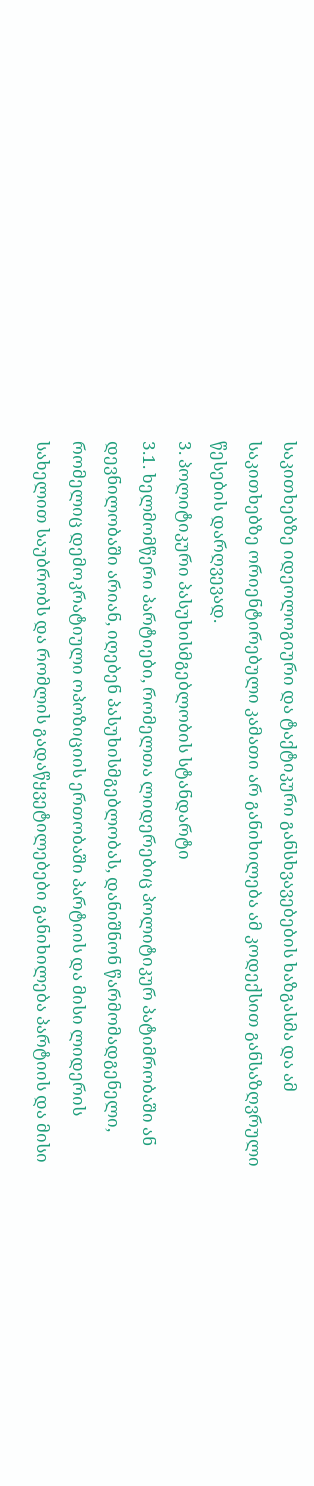საკითხებზე იდეოლოგიური და ტაქტიკური განსხვავებების ხაზგასმა და ამ საკითხებზე ორიენტირებული კამათი არ განიხილება ამ კოდექსით განსაზღვრული წესების დარღვევად.
3. პოლიტიკური პასუხისმგებლობის სტანდარტი
3.1. ხელმომწერი პარტიები, რომელთა ლიდერებიც პოლიტიკურ პატიმრობაში ან დევნილობაში არიან, იღებენ პასუხისმგებლობას, დანიშნონ წარმომადგენელი, რომელიც დემოკრატიული ოპოზიციის ერთობაში პარტიის და მისი ლიდერის სახელით საუბრობს და რომლის გადაწყვეტილებები განიხილება პარტიის და მისი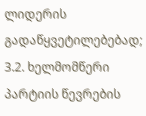ლიდერის გადაწყვეტილებებად;
3.2. ხელმომწერი პარტიის წევრების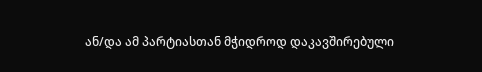ან/და ამ პარტიასთან მჭიდროდ დაკავშირებული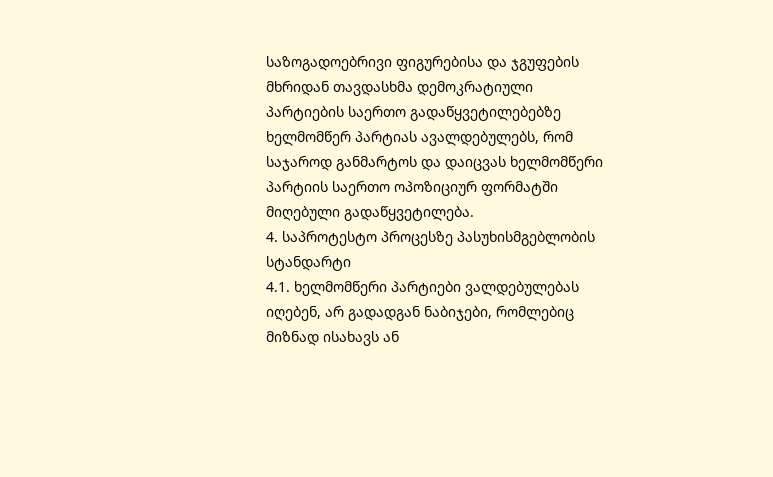საზოგადოებრივი ფიგურებისა და ჯგუფების მხრიდან თავდასხმა დემოკრატიული პარტიების საერთო გადაწყვეტილებებზე ხელმომწერ პარტიას ავალდებულებს, რომ საჯაროდ განმარტოს და დაიცვას ხელმომწერი პარტიის საერთო ოპოზიციურ ფორმატში მიღებული გადაწყვეტილება.
4. საპროტესტო პროცესზე პასუხისმგებლობის სტანდარტი
4.1. ხელმომწერი პარტიები ვალდებულებას იღებენ, არ გადადგან ნაბიჯები, რომლებიც მიზნად ისახავს ან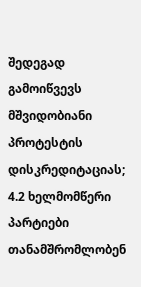შედეგად გამოიწვევს მშვიდობიანი პროტესტის დისკრედიტაციას;
4.2 ხელმომწერი პარტიები თანამშრომლობენ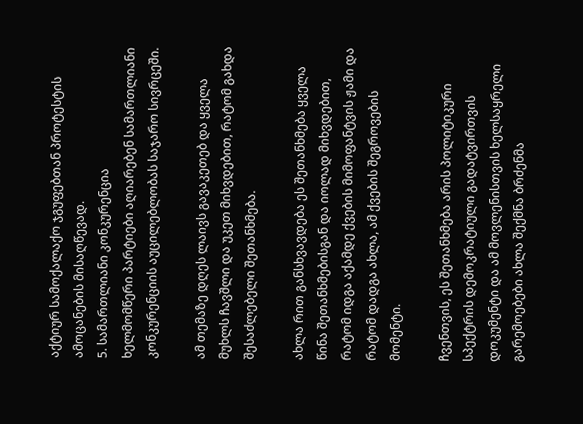აქტიურ სამოქალაქო ჯგუფებთან პროტესტის ამოცანების მისაღწევად.
5. სამართლიანი კონკურენცია
ხელმომწერი პარტიები აღიარებენ სამართლიანი კონკურენციის აუცილებლობას საჯარო სივრცეში.

ამ თემაზე დღეს ლაივს გავაკეთებ და ყველა მუხლს ჩავშლი და უკეთ მიხვდებით, რატომ გახდა შესაძლებელი შეთანხმება.

ახლა რით განსხვავდება ეს შეთანხმება ყველა წინა შეთანხმებისგან და იოლად მიხვდებით, რატომ იდგა აქამდე ქვების მიმოფანტვის ჟამი და რატომ დადგა ახლა, ამ ქვების შეგროვების მომენტი.

ჩვენთვის, ეს შეთანხმება არის პოლიტიკური სპექტრის დემოკრატიული გადატვირთვის დოკუმენტი და ამ მოვლენისთვის ხელსაყრელი გარემოებები ახლა შექმნა ბრძენმა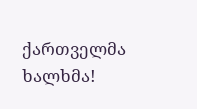ქართველმა ხალხმა!